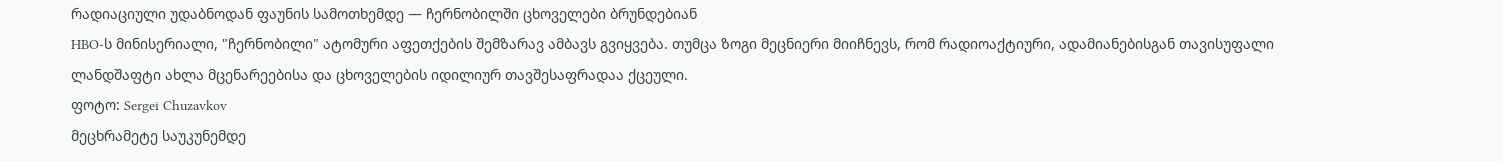რადიაციული უდაბნოდან ფაუნის სამოთხემდე — ჩერნობილში ცხოველები ბრუნდებიან
HBO-ს მინისერიალი, "ჩერნობილი" ატომური აფეთქების შემზარავ ამბავს გვიყვება. თუმცა ზოგი მეცნიერი მიიჩნევს, რომ რადიოაქტიური, ადამიანებისგან თავისუფალი ლანდშაფტი ახლა მცენარეებისა და ცხოველების იდილიურ თავშესაფრადაა ქცეული.
ფოტო: Sergei Chuzavkov
მეცხრამეტე საუკუნემდე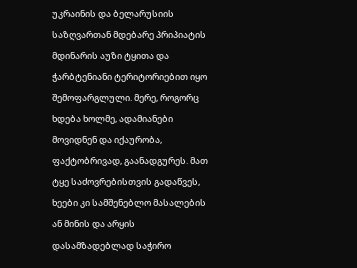უკრაინის და ბელარუსიის საზღვართან მდებარე პრიპიატის მდინარის აუზი ტყითა და ჭარბტენიანი ტერიტორიებით იყო შემოფარგლული. მერე, როგორც ხდება ხოლმე, ადამიანები მოვიდნენ და იქაურობა, ფაქტობრივად, გაანადგურეს. მათ ტყე საძოვრებისთვის გადაწვეს, ხეები კი სამშენებლო მასალების ან მინის და არყის დასამზადებლად საჭირო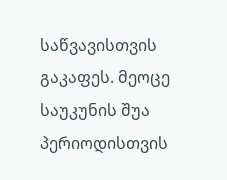საწვავისთვის გაკაფეს. მეოცე საუკუნის შუა პერიოდისთვის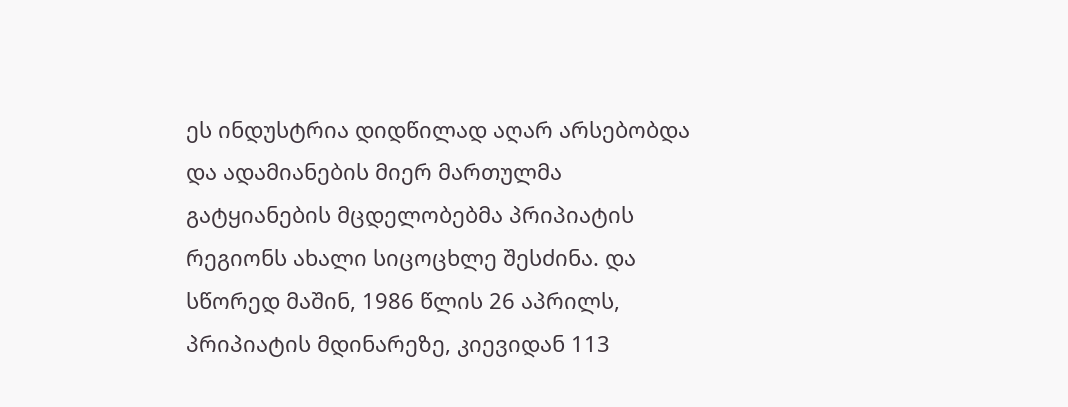ეს ინდუსტრია დიდწილად აღარ არსებობდა და ადამიანების მიერ მართულმა გატყიანების მცდელობებმა პრიპიატის რეგიონს ახალი სიცოცხლე შესძინა. და სწორედ მაშინ, 1986 წლის 26 აპრილს, პრიპიატის მდინარეზე, კიევიდან 113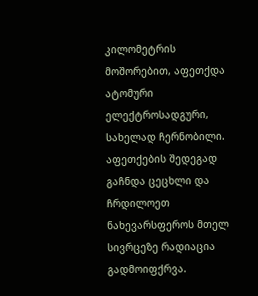კილომეტრის მოშორებით, აფეთქდა ატომური ელექტროსადგური, სახელად ჩერნობილი. აფეთქების შედეგად გაჩნდა ცეცხლი და ჩრდილოეთ ნახევარსფეროს მთელ სივრცეზე რადიაცია გადმოიფქრვა.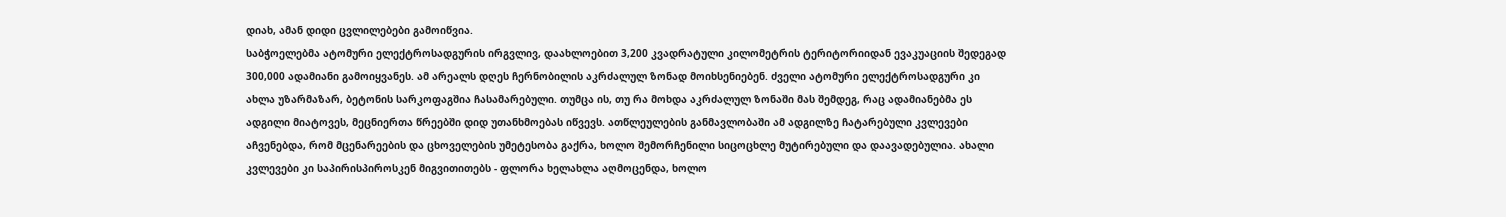დიახ, ამან დიდი ცვლილებები გამოიწვია.
საბჭოელებმა ატომური ელექტროსადგურის ირგვლივ, დაახლოებით 3,200 კვადრატული კილომეტრის ტერიტორიიდან ევაკუაციის შედეგად 300,000 ადამიანი გამოიყვანეს. ამ არეალს დღეს ჩერნობილის აკრძალულ ზონად მოიხსენიებენ. ძველი ატომური ელექტროსადგური კი ახლა უზარმაზარ, ბეტონის სარკოფაგშია ჩასამარებული. თუმცა ის, თუ რა მოხდა აკრძალულ ზონაში მას შემდეგ, რაც ადამიანებმა ეს ადგილი მიატოვეს, მეცნიერთა წრეებში დიდ უთანხმოებას იწვევს. ათწლეულების განმავლობაში ამ ადგილზე ჩატარებული კვლევები აჩვენებდა, რომ მცენარეების და ცხოველების უმეტესობა გაქრა, ხოლო შემორჩენილი სიცოცხლე მუტირებული და დაავადებულია. ახალი კვლევები კი საპირისპიროსკენ მიგვითითებს - ფლორა ხელახლა აღმოცენდა, ხოლო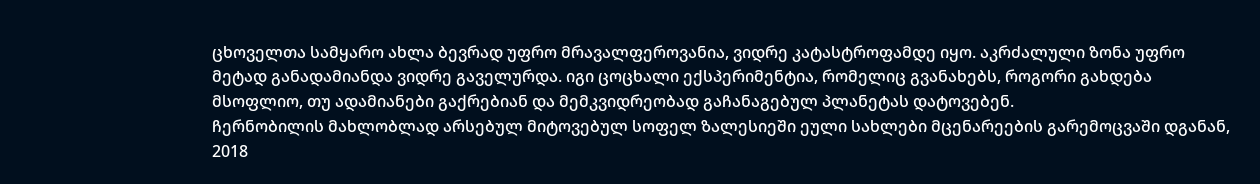ცხოველთა სამყარო ახლა ბევრად უფრო მრავალფეროვანია, ვიდრე კატასტროფამდე იყო. აკრძალული ზონა უფრო მეტად განადამიანდა ვიდრე გაველურდა. იგი ცოცხალი ექსპერიმენტია, რომელიც გვანახებს, როგორი გახდება მსოფლიო, თუ ადამიანები გაქრებიან და მემკვიდრეობად გაჩანაგებულ პლანეტას დატოვებენ.
ჩერნობილის მახლობლად არსებულ მიტოვებულ სოფელ ზალესიეში ეული სახლები მცენარეების გარემოცვაში დგანან, 2018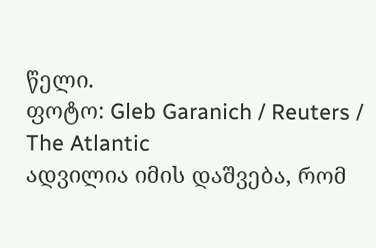წელი.
ფოტო: Gleb Garanich / Reuters / The Atlantic
ადვილია იმის დაშვება, რომ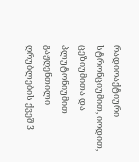რადიოაქტიური სტრონციუმით, იოდით, ცეზიუმითა და პლუტონიუმით გაჟღენთილი ღრუბლების ქვეშ 3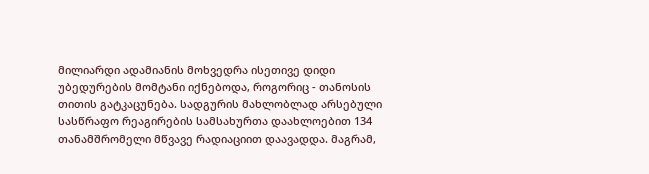მილიარდი ადამიანის მოხვედრა ისეთივე დიდი უბედურების მომტანი იქნებოდა, როგორიც - თანოსის თითის გატკაცუნება. სადგურის მახლობლად არსებული სასწრაფო რეაგირების სამსახურთა დაახლოებით 134 თანამშრომელი მწვავე რადიაციით დაავადდა. მაგრამ,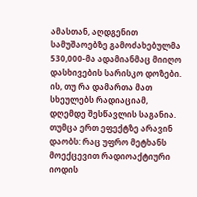ამასთან, აღდგენით სამუშაოებზე გამოძახებულმა 530,000-მა ადამიანმაც მიიღო დასხივების სარისკო დოზები. ის, თუ რა დამართა მათ სხეულებს რადიაციამ, დღემდე შესწავლის საგანია.
თუმცა ერთ ეფექტზე არავინ დაობს: რაც უფრო მეტხანს მოექცევით რადიოაქტიური იოდის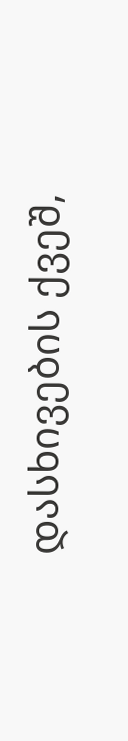დასხივების ქვეშ,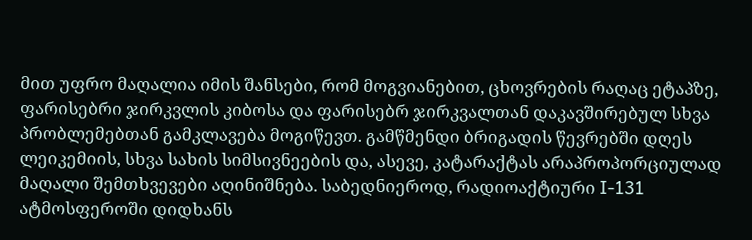მით უფრო მაღალია იმის შანსები, რომ მოგვიანებით, ცხოვრების რაღაც ეტაპზე, ფარისებრი ჯირკვლის კიბოსა და ფარისებრ ჯირკვალთან დაკავშირებულ სხვა პრობლემებთან გამკლავება მოგიწევთ. გამწმენდი ბრიგადის წევრებში დღეს ლეიკემიის, სხვა სახის სიმსივნეების და, ასევე, კატარაქტას არაპროპორციულად მაღალი შემთხვევები აღინიშნება. საბედნიეროდ, რადიოაქტიური I-131 ატმოსფეროში დიდხანს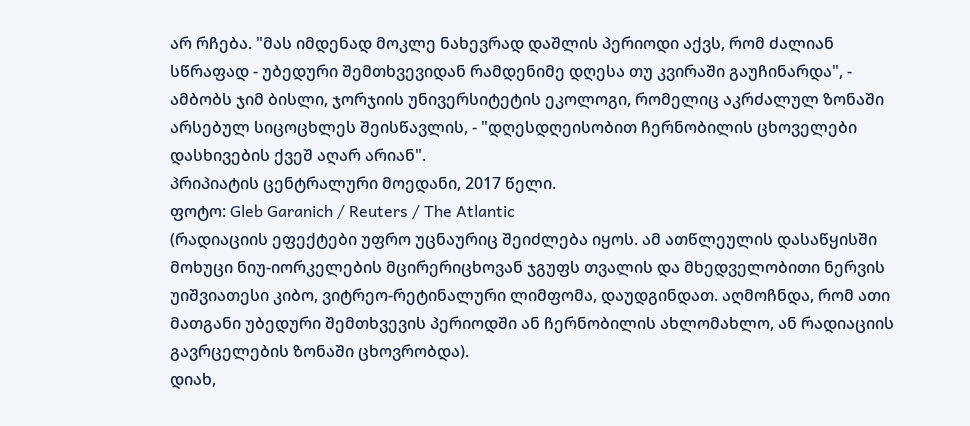არ რჩება. "მას იმდენად მოკლე ნახევრად დაშლის პერიოდი აქვს, რომ ძალიან სწრაფად - უბედური შემთხვევიდან რამდენიმე დღესა თუ კვირაში გაუჩინარდა", - ამბობს ჯიმ ბისლი, ჯორჯიის უნივერსიტეტის ეკოლოგი, რომელიც აკრძალულ ზონაში არსებულ სიცოცხლეს შეისწავლის, - "დღესდღეისობით ჩერნობილის ცხოველები დასხივების ქვეშ აღარ არიან".
პრიპიატის ცენტრალური მოედანი, 2017 წელი.
ფოტო: Gleb Garanich / Reuters / The Atlantic
(რადიაციის ეფექტები უფრო უცნაურიც შეიძლება იყოს. ამ ათწლეულის დასაწყისში მოხუცი ნიუ-იორკელების მცირერიცხოვან ჯგუფს თვალის და მხედველობითი ნერვის უიშვიათესი კიბო, ვიტრეო-რეტინალური ლიმფომა, დაუდგინდათ. აღმოჩნდა, რომ ათი მათგანი უბედური შემთხვევის პერიოდში ან ჩერნობილის ახლომახლო, ან რადიაციის გავრცელების ზონაში ცხოვრობდა).
დიახ,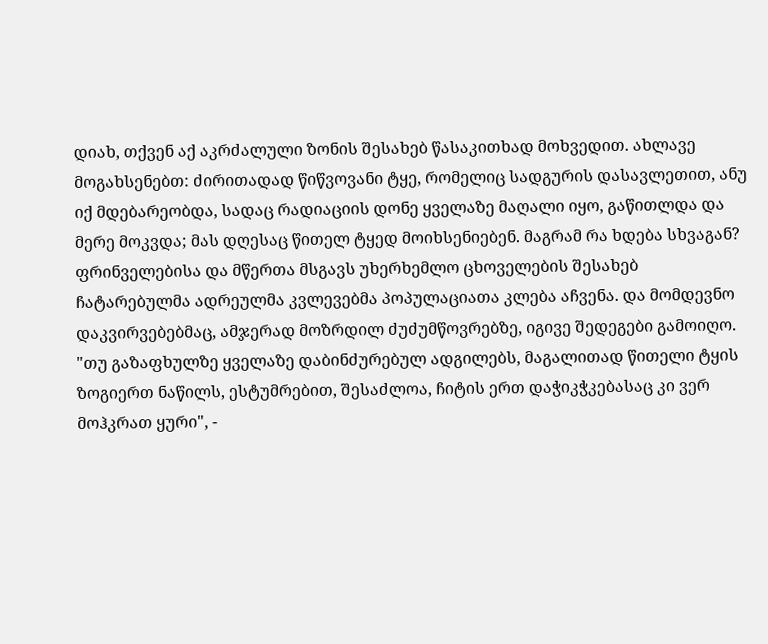დიახ, თქვენ აქ აკრძალული ზონის შესახებ წასაკითხად მოხვედით. ახლავე მოგახსენებთ: ძირითადად წიწვოვანი ტყე, რომელიც სადგურის დასავლეთით, ანუ იქ მდებარეობდა, სადაც რადიაციის დონე ყველაზე მაღალი იყო, გაწითლდა და მერე მოკვდა; მას დღესაც წითელ ტყედ მოიხსენიებენ. მაგრამ რა ხდება სხვაგან? ფრინველებისა და მწერთა მსგავს უხერხემლო ცხოველების შესახებ ჩატარებულმა ადრეულმა კვლევებმა პოპულაციათა კლება აჩვენა. და მომდევნო დაკვირვებებმაც, ამჯერად მოზრდილ ძუძუმწოვრებზე, იგივე შედეგები გამოიღო. "თუ გაზაფხულზე ყველაზე დაბინძურებულ ადგილებს, მაგალითად წითელი ტყის ზოგიერთ ნაწილს, ესტუმრებით, შესაძლოა, ჩიტის ერთ დაჭიკჭკებასაც კი ვერ მოჰკრათ ყური", -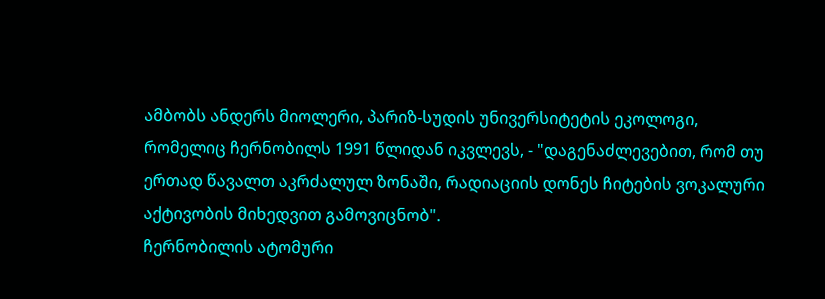ამბობს ანდერს მიოლერი, პარიზ-სუდის უნივერსიტეტის ეკოლოგი, რომელიც ჩერნობილს 1991 წლიდან იკვლევს, - "დაგენაძლევებით, რომ თუ ერთად წავალთ აკრძალულ ზონაში, რადიაციის დონეს ჩიტების ვოკალური აქტივობის მიხედვით გამოვიცნობ".
ჩერნობილის ატომური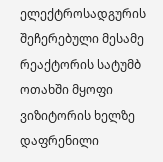ელექტროსადგურის შეჩერებული მესამე რეაქტორის სატუმბ ოთახში მყოფი ვიზიტორის ხელზე დაფრენილი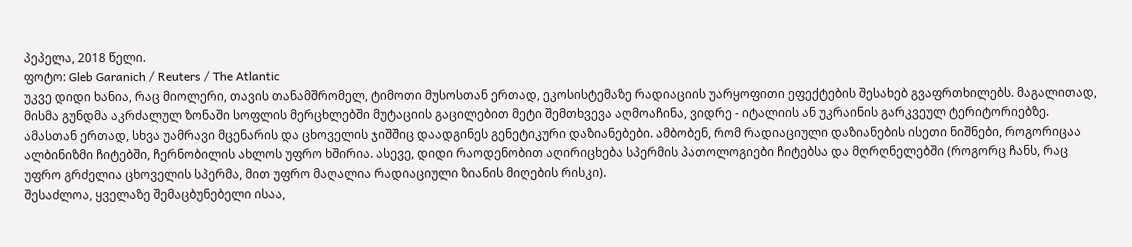პეპელა, 2018 წელი.
ფოტო: Gleb Garanich / Reuters / The Atlantic
უკვე დიდი ხანია, რაც მიოლერი, თავის თანამშრომელ, ტიმოთი მუსოსთან ერთად, ეკოსისტემაზე რადიაციის უარყოფითი ეფექტების შესახებ გვაფრთხილებს. მაგალითად, მისმა გუნდმა აკრძალულ ზონაში სოფლის მერცხლებში მუტაციის გაცილებით მეტი შემთხვევა აღმოაჩინა, ვიდრე - იტალიის ან უკრაინის გარკვეულ ტერიტორიებზე. ამასთან ერთად, სხვა უამრავი მცენარის და ცხოველის ჯიშშიც დაადგინეს გენეტიკური დაზიანებები. ამბობენ, რომ რადიაციული დაზიანების ისეთი ნიშნები, როგორიცაა ალბინიზმი ჩიტებში, ჩერნობილის ახლოს უფრო ხშირია. ასევე, დიდი რაოდენობით აღირიცხება სპერმის პათოლოგიები ჩიტებსა და მღრღნელებში (როგორც ჩანს, რაც უფრო გრძელია ცხოველის სპერმა, მით უფრო მაღალია რადიაციული ზიანის მიღების რისკი).
შესაძლოა, ყველაზე შემაცბუნებელი ისაა,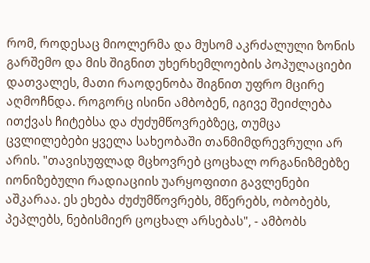რომ, როდესაც მიოლერმა და მუსომ აკრძალული ზონის გარშემო და მის შიგნით უხერხემლოების პოპულაციები დათვალეს, მათი რაოდენობა შიგნით უფრო მცირე აღმოჩნდა. როგორც ისინი ამბობენ, იგივე შეიძლება ითქვას ჩიტებსა და ძუძუმწოვრებზეც, თუმცა ცვლილებები ყველა სახეობაში თანმიმდრევრული არ არის. "თავისუფლად მცხოვრებ ცოცხალ ორგანიზმებზე იონიზებული რადიაციის უარყოფითი გავლენები აშკარაა. ეს ეხება ძუძუმწოვრებს, მწერებს, ობობებს, პეპლებს, ნებისმიერ ცოცხალ არსებას", - ამბობს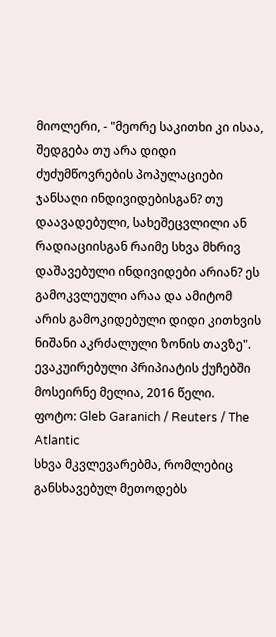მიოლერი, - "მეორე საკითხი კი ისაა, შედგება თუ არა დიდი ძუძუმწოვრების პოპულაციები ჯანსაღი ინდივიდებისგან? თუ დაავადებული, სახეშეცვლილი ან რადიაციისგან რაიმე სხვა მხრივ დაშავებული ინდივიდები არიან? ეს გამოკვლეული არაა და ამიტომ არის გამოკიდებული დიდი კითხვის ნიშანი აკრძალული ზონის თავზე".
ევაკუირებული პრიპიატის ქუჩებში მოსეირნე მელია, 2016 წელი.
ფოტო: Gleb Garanich / Reuters / The Atlantic
სხვა მკვლევარებმა, რომლებიც განსხავებულ მეთოდებს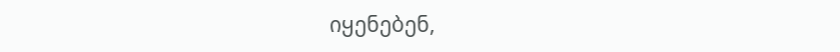იყენებენ,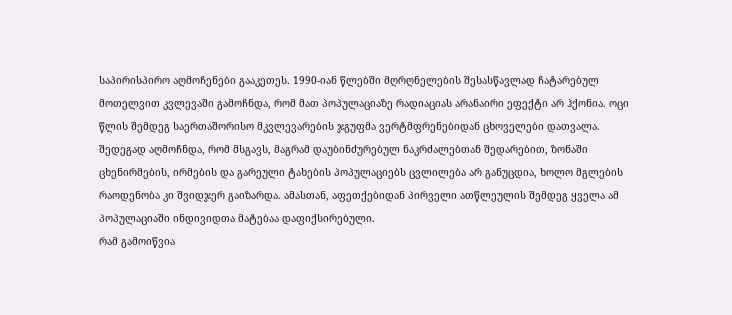საპირისპირო აღმოჩენები გააკეთეს. 1990-იან წლებში მღრღნელების შესასწავლად ჩატარებულ მოთელვით კვლევაში გამოჩნდა, რომ მათ პოპულაციაზე რადიაციას არანაირი ეფექტი არ ჰქონია. ოცი წლის შემდეგ საერთაშორისო მკვლევარების ჯგუფმა ვერტმფრენებიდან ცხოველები დათვალა. შედეგად აღმოჩნდა, რომ მსგავს, მაგრამ დაუბინძურებულ ნაკრძალებთან შედარებით, ზონაში ცხენირმების, ირმების და გარეული ტახების პოპულაციებს ცვლილება არ განუცდია, ხოლო მგლების რაოდენობა კი შვიდჯერ გაიზარდა. ამასთან, აფეთქებიდან პირველი ათწლეულის შემდეგ ყველა ამ პოპულაციაში ინდივიდთა მატებაა დაფიქსირებული.
რამ გამოიწვია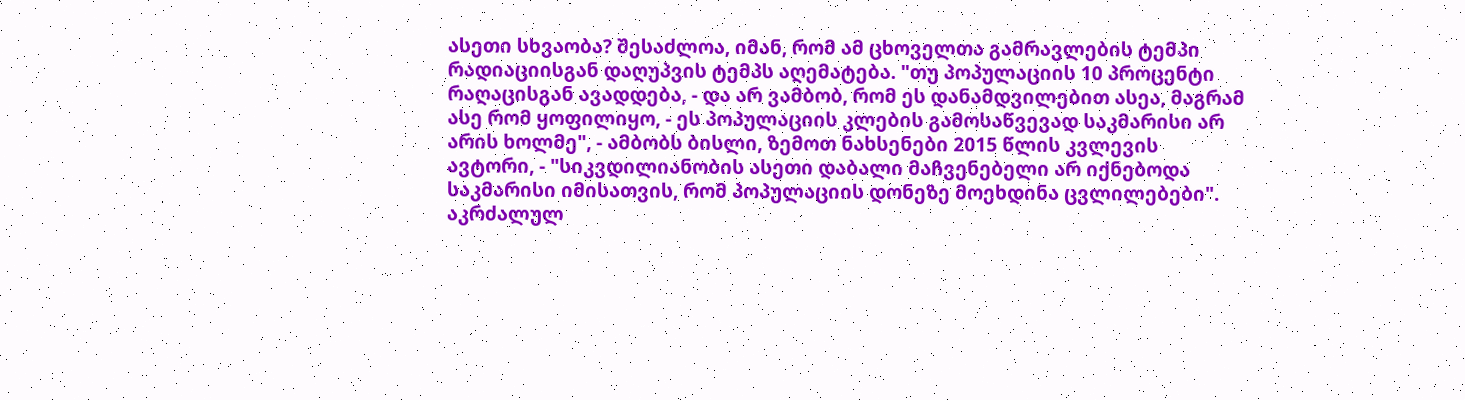ასეთი სხვაობა? შესაძლოა, იმან, რომ ამ ცხოველთა გამრავლების ტემპი რადიაციისგან დაღუპვის ტემპს აღემატება. "თუ პოპულაციის 10 პროცენტი რაღაცისგან ავადდება, - და არ ვამბობ, რომ ეს დანამდვილებით ასეა, მაგრამ ასე რომ ყოფილიყო, - ეს პოპულაციის კლების გამოსაწვევად საკმარისი არ არის ხოლმე", - ამბობს ბისლი, ზემოთ ნახსენები 2015 წლის კვლევის ავტორი, - "სიკვდილიანობის ასეთი დაბალი მაჩვენებელი არ იქნებოდა საკმარისი იმისათვის, რომ პოპულაციის დონეზე მოეხდინა ცვლილებები".
აკრძალულ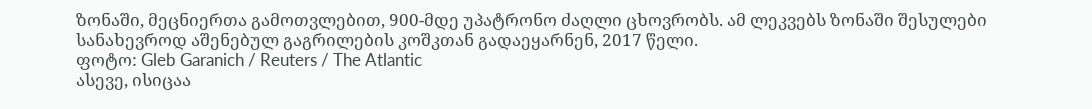ზონაში, მეცნიერთა გამოთვლებით, 900-მდე უპატრონო ძაღლი ცხოვრობს. ამ ლეკვებს ზონაში შესულები სანახევროდ აშენებულ გაგრილების კოშკთან გადაეყარნენ, 2017 წელი.
ფოტო: Gleb Garanich / Reuters / The Atlantic
ასევე, ისიცაა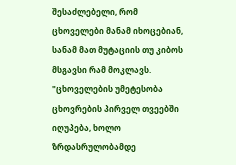შესაძლებელი, რომ ცხოველები მანამ იხოცებიან, სანამ მათ მუტაციის თუ კიბოს მსგავსი რამ მოკლავს. "ცხოველების უმეტესობა ცხოვრების პირველ თვეებში იღუპება, ხოლო ზრდასრულობამდე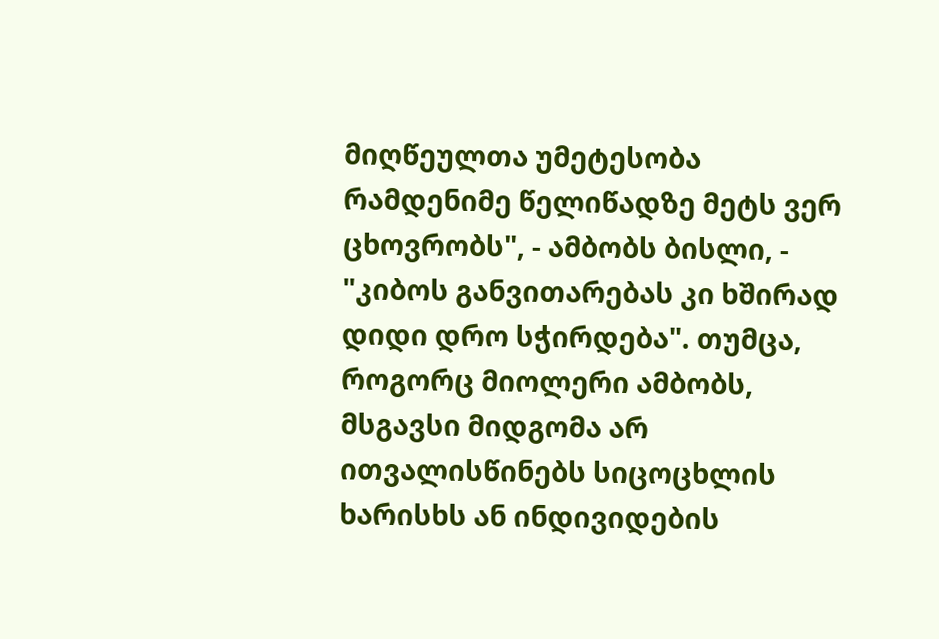მიღწეულთა უმეტესობა რამდენიმე წელიწადზე მეტს ვერ ცხოვრობს", - ამბობს ბისლი, - "კიბოს განვითარებას კი ხშირად დიდი დრო სჭირდება". თუმცა, როგორც მიოლერი ამბობს, მსგავსი მიდგომა არ ითვალისწინებს სიცოცხლის ხარისხს ან ინდივიდების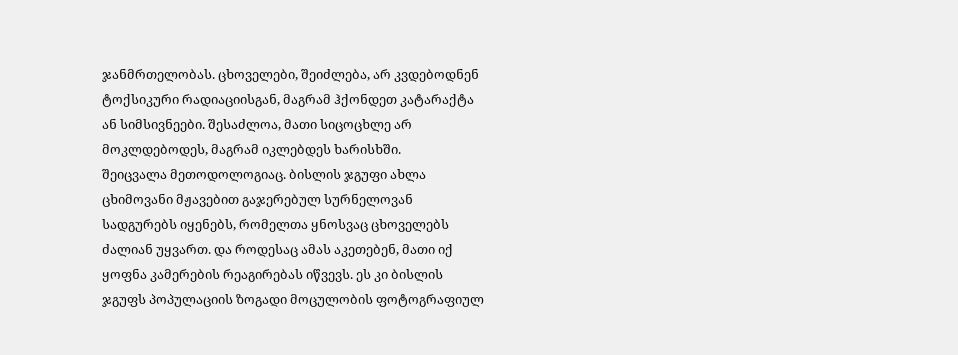ჯანმრთელობას. ცხოველები, შეიძლება, არ კვდებოდნენ ტოქსიკური რადიაციისგან, მაგრამ ჰქონდეთ კატარაქტა ან სიმსივნეები. შესაძლოა, მათი სიცოცხლე არ მოკლდებოდეს, მაგრამ იკლებდეს ხარისხში.
შეიცვალა მეთოდოლოგიაც. ბისლის ჯგუფი ახლა ცხიმოვანი მჟავებით გაჯერებულ სურნელოვან სადგურებს იყენებს, რომელთა ყნოსვაც ცხოველებს ძალიან უყვართ. და როდესაც ამას აკეთებენ, მათი იქ ყოფნა კამერების რეაგირებას იწვევს. ეს კი ბისლის ჯგუფს პოპულაციის ზოგადი მოცულობის ფოტოგრაფიულ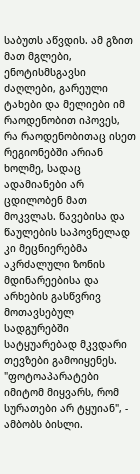საბუთს აწვდის. ამ გზით მათ მგლები, ენოტისმსგავსი ძაღლები, გარეული ტახები და მელიები იმ რაოდენობით იპოვეს, რა რაოდენობითაც ისეთ რეგიონებში არიან ხოლმე, სადაც ადამიანები არ ცდილობენ მათ მოკვლას. წავებისა და წაულების საპოვნელად კი მეცნიერებმა აკრძალული ზონის მდინარეებისა და არხების გასწვრივ მოთავსებულ სადგურებში სატყუარებად მკვდარი თევზები გამოიყენეს. "ფოტოაპარატები იმიტომ მიყვარს, რომ სურათები არ ტყუიან", - ამბობს ბისლი.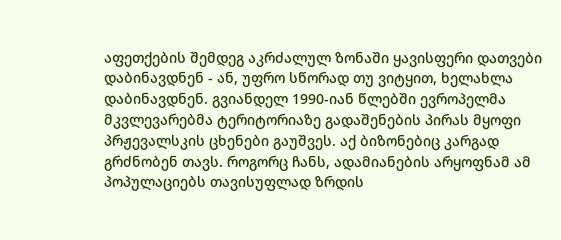აფეთქების შემდეგ აკრძალულ ზონაში ყავისფერი დათვები დაბინავდნენ - ან, უფრო სწორად თუ ვიტყით, ხელახლა დაბინავდნენ. გვიანდელ 1990-იან წლებში ევროპელმა მკვლევარებმა ტერიტორიაზე გადაშენების პირას მყოფი პრჟევალსკის ცხენები გაუშვეს. აქ ბიზონებიც კარგად გრძნობენ თავს. როგორც ჩანს, ადამიანების არყოფნამ ამ პოპულაციებს თავისუფლად ზრდის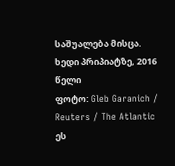საშუალება მისცა.
ხედი პრიპიატზე, 2016 წელი
ფოტო: Gleb Garanich / Reuters / The Atlantic
ეს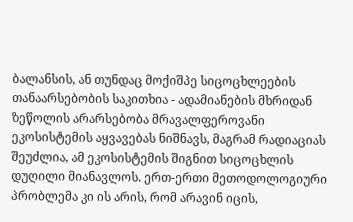ბალანსის, ან თუნდაც მოქიშპე სიცოცხლეების თანაარსებობის საკითხია - ადამიანების მხრიდან ზეწოლის არარსებობა მრავალფეროვანი ეკოსისტემის აყვავებას ნიშნავს, მაგრამ რადიაციას შეუძლია, ამ ეკოსისტემის შიგნით სიცოცხლის დუღილი მიანავლოს. ერთ-ერთი მეთოდოლოგიური პრობლემა კი ის არის, რომ არავინ იცის,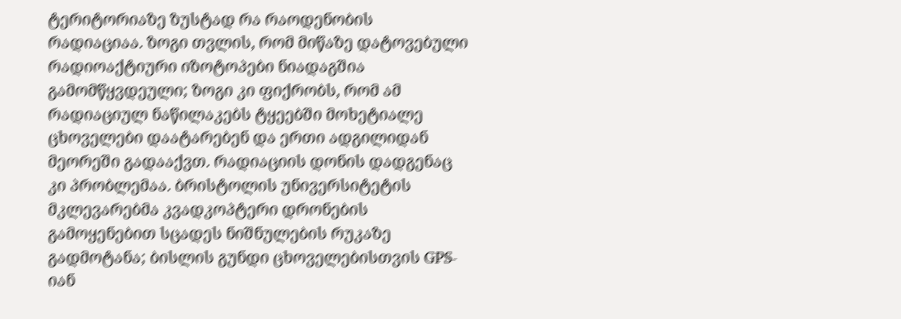ტერიტორიაზე ზუსტად რა რაოდენობის რადიაციაა. ზოგი თვლის, რომ მიწაზე დატოვებული რადიოაქტიური იზოტოპები ნიადაგშია გამომწყვდეული; ზოგი კი ფიქრობს, რომ ამ რადიაციულ ნაწილაკებს ტყეებში მოხეტიალე ცხოველები დაატარებენ და ერთი ადგილიდან მეორეში გადააქვთ. რადიაციის დონის დადგენაც კი პრობლემაა. ბრისტოლის უნივერსიტეტის მკლევარებმა კვადკოპტერი დრონების გამოყენებით სცადეს ნიშნულების რუკაზე გადმოტანა; ბისლის გუნდი ცხოველებისთვის GPS-იან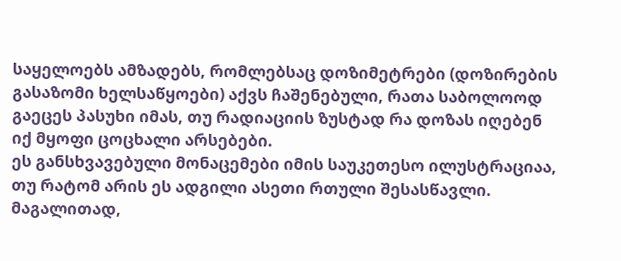საყელოებს ამზადებს, რომლებსაც დოზიმეტრები (დოზირების გასაზომი ხელსაწყოები) აქვს ჩაშენებული, რათა საბოლოოდ გაეცეს პასუხი იმას, თუ რადიაციის ზუსტად რა დოზას იღებენ იქ მყოფი ცოცხალი არსებები.
ეს განსხვავებული მონაცემები იმის საუკეთესო ილუსტრაციაა, თუ რატომ არის ეს ადგილი ასეთი რთული შესასწავლი. მაგალითად,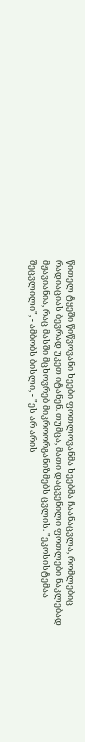წითელ ტყეში წიწვოვანი ხეები ფოთლოვანმა ხეებმა ჩაანაცვლა, რომლებიც რადიაციას ბევრად უკეთ იტანენ. თუმცა, მათი დაცვენილი ფოთლები ნაკლებად მჟავიანია, რაც მასში მცხოვრებ მიკროორგანიზმებს ცვლის. "ეკოსისტემაა შეცვლილი", - ამბობს ბისლი, - "ეს არ არის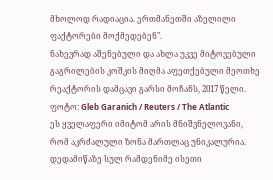მხოლოდ რადიაცია. ერთმანეთში აზელილი ფაქტორები მოქმედებენ".
ნახევრად აშენებული და ახლა უკვე მიტოვებული გაგრილების კოშკის მიღმა აფეთქებული მეოთხე რეაქტორის დამცავი გარსი მოჩანს, 2017 წელი.
ფოტო: Gleb Garanich / Reuters / The Atlantic
ეს ყველაფერი იმიტომ არის მნიშვნელოვანი, რომ აკრძალული ზონა მართლაც უნიკალურია. დედამიწაზე სულ რამდენიმე ისეთი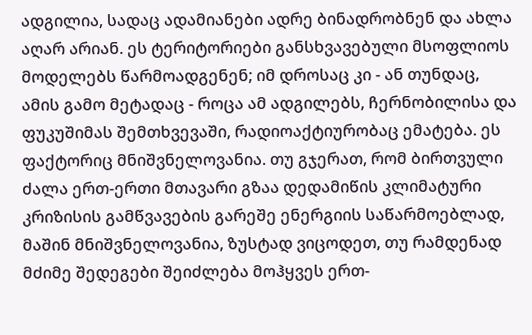ადგილია, სადაც ადამიანები ადრე ბინადრობნენ და ახლა აღარ არიან. ეს ტერიტორიები განსხვავებული მსოფლიოს მოდელებს წარმოადგენენ; იმ დროსაც კი - ან თუნდაც, ამის გამო მეტადაც - როცა ამ ადგილებს, ჩერნობილისა და ფუკუშიმას შემთხვევაში, რადიოაქტიურობაც ემატება. ეს ფაქტორიც მნიშვნელოვანია. თუ გჯერათ, რომ ბირთვული ძალა ერთ-ერთი მთავარი გზაა დედამიწის კლიმატური კრიზისის გამწვავების გარეშე ენერგიის საწარმოებლად, მაშინ მნიშვნელოვანია, ზუსტად ვიცოდეთ, თუ რამდენად მძიმე შედეგები შეიძლება მოჰყვეს ერთ-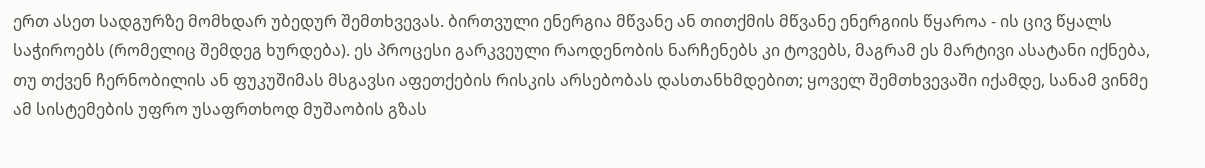ერთ ასეთ სადგურზე მომხდარ უბედურ შემთხვევას. ბირთვული ენერგია მწვანე ან თითქმის მწვანე ენერგიის წყაროა - ის ცივ წყალს საჭიროებს (რომელიც შემდეგ ხურდება). ეს პროცესი გარკვეული რაოდენობის ნარჩენებს კი ტოვებს, მაგრამ ეს მარტივი ასატანი იქნება, თუ თქვენ ჩერნობილის ან ფუკუშიმას მსგავსი აფეთქების რისკის არსებობას დასთანხმდებით; ყოველ შემთხვევაში იქამდე, სანამ ვინმე ამ სისტემების უფრო უსაფრთხოდ მუშაობის გზას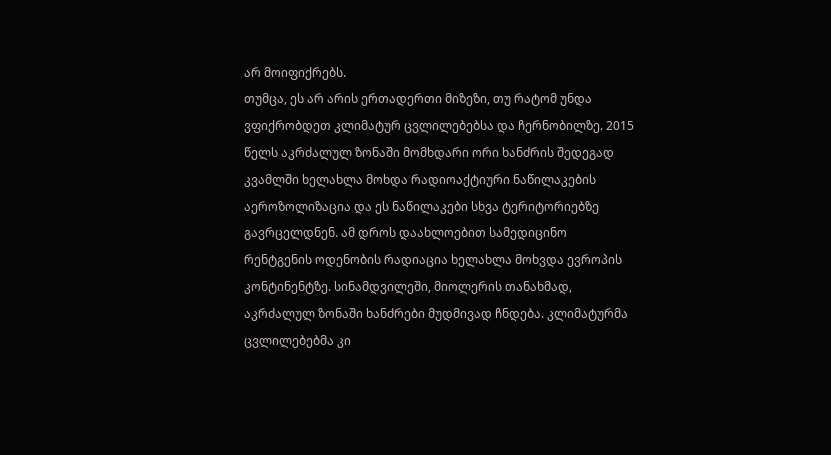არ მოიფიქრებს.
თუმცა, ეს არ არის ერთადერთი მიზეზი, თუ რატომ უნდა ვფიქრობდეთ კლიმატურ ცვლილებებსა და ჩერნობილზე. 2015 წელს აკრძალულ ზონაში მომხდარი ორი ხანძრის შედეგად კვამლში ხელახლა მოხდა რადიოაქტიური ნაწილაკების აეროზოლიზაცია და ეს ნაწილაკები სხვა ტერიტორიებზე გავრცელდნენ. ამ დროს დაახლოებით სამედიცინო რენტგენის ოდენობის რადიაცია ხელახლა მოხვდა ევროპის კონტინენტზე. სინამდვილეში, მიოლერის თანახმად, აკრძალულ ზონაში ხანძრები მუდმივად ჩნდება. კლიმატურმა ცვლილებებმა კი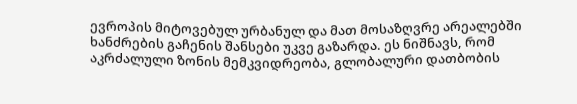ევროპის მიტოვებულ ურბანულ და მათ მოსაზღვრე არეალებში ხანძრების გაჩენის შანსები უკვე გაზარდა. ეს ნიშნავს, რომ აკრძალული ზონის მემკვიდრეობა, გლობალური დათბობის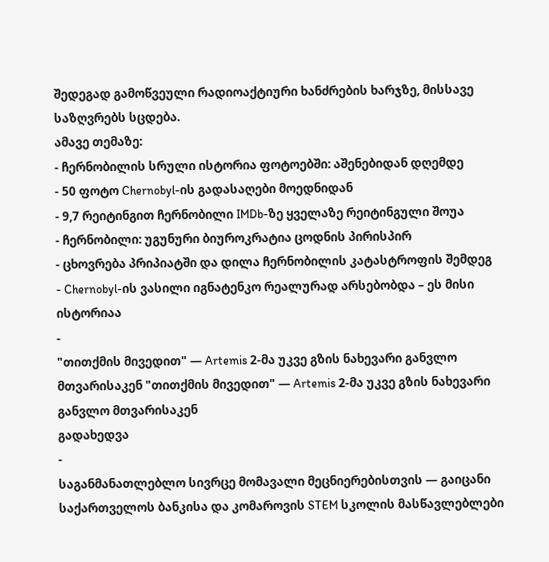შედეგად გამოწვეული რადიოაქტიური ხანძრების ხარჯზე, მისსავე საზღვრებს სცდება.
ამავე თემაზე:
- ჩერნობილის სრული ისტორია ფოტოებში: აშენებიდან დღემდე
- 50 ფოტო Chernobyl-ის გადასაღები მოედნიდან
- 9,7 რეიტინგით ჩერნობილი IMDb-ზე ყველაზე რეიტინგული შოუა
- ჩერნობილი: უგუნური ბიუროკრატია ცოდნის პირისპირ
- ცხოვრება პრიპიატში და დილა ჩერნობილის კატასტროფის შემდეგ
- Chernobyl-ის ვასილი იგნატენკო რეალურად არსებობდა – ეს მისი ისტორიაა
-
"თითქმის მივედით" — Artemis 2-მა უკვე გზის ნახევარი განვლო მთვარისაკენ "თითქმის მივედით" — Artemis 2-მა უკვე გზის ნახევარი განვლო მთვარისაკენ
გადახედვა
-
საგანმანათლებლო სივრცე მომავალი მეცნიერებისთვის — გაიცანი საქართველოს ბანკისა და კომაროვის STEM სკოლის მასწავლებლები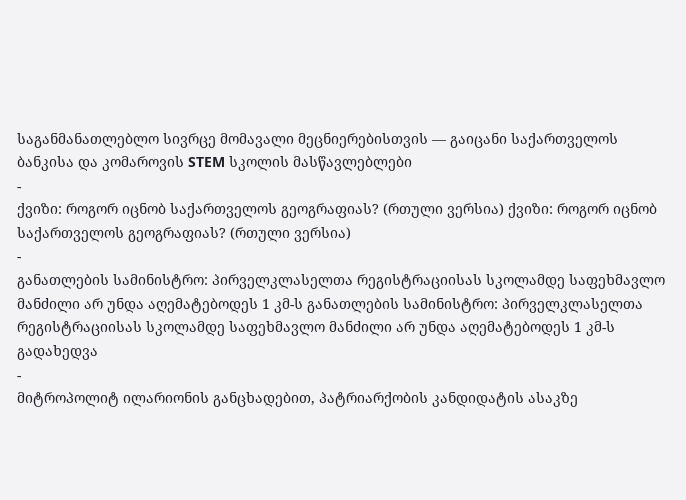საგანმანათლებლო სივრცე მომავალი მეცნიერებისთვის — გაიცანი საქართველოს ბანკისა და კომაროვის STEM სკოლის მასწავლებლები
-
ქვიზი: როგორ იცნობ საქართველოს გეოგრაფიას? (რთული ვერსია) ქვიზი: როგორ იცნობ საქართველოს გეოგრაფიას? (რთული ვერსია)
-
განათლების სამინისტრო: პირველკლასელთა რეგისტრაციისას სკოლამდე საფეხმავლო მანძილი არ უნდა აღემატებოდეს 1 კმ-ს განათლების სამინისტრო: პირველკლასელთა რეგისტრაციისას სკოლამდე საფეხმავლო მანძილი არ უნდა აღემატებოდეს 1 კმ-ს
გადახედვა
-
მიტროპოლიტ ილარიონის განცხადებით, პატრიარქობის კანდიდატის ასაკზე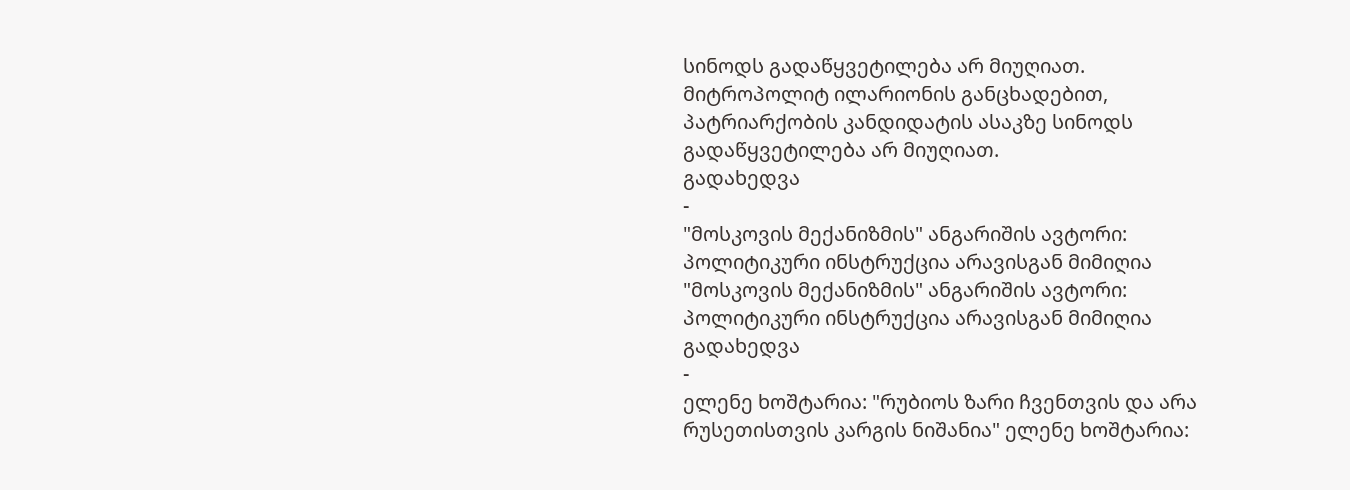სინოდს გადაწყვეტილება არ მიუღიათ. მიტროპოლიტ ილარიონის განცხადებით, პატრიარქობის კანდიდატის ასაკზე სინოდს გადაწყვეტილება არ მიუღიათ.
გადახედვა
-
"მოსკოვის მექანიზმის" ანგარიშის ავტორი: პოლიტიკური ინსტრუქცია არავისგან მიმიღია "მოსკოვის მექანიზმის" ანგარიშის ავტორი: პოლიტიკური ინსტრუქცია არავისგან მიმიღია
გადახედვა
-
ელენე ხოშტარია: "რუბიოს ზარი ჩვენთვის და არა რუსეთისთვის კარგის ნიშანია" ელენე ხოშტარია: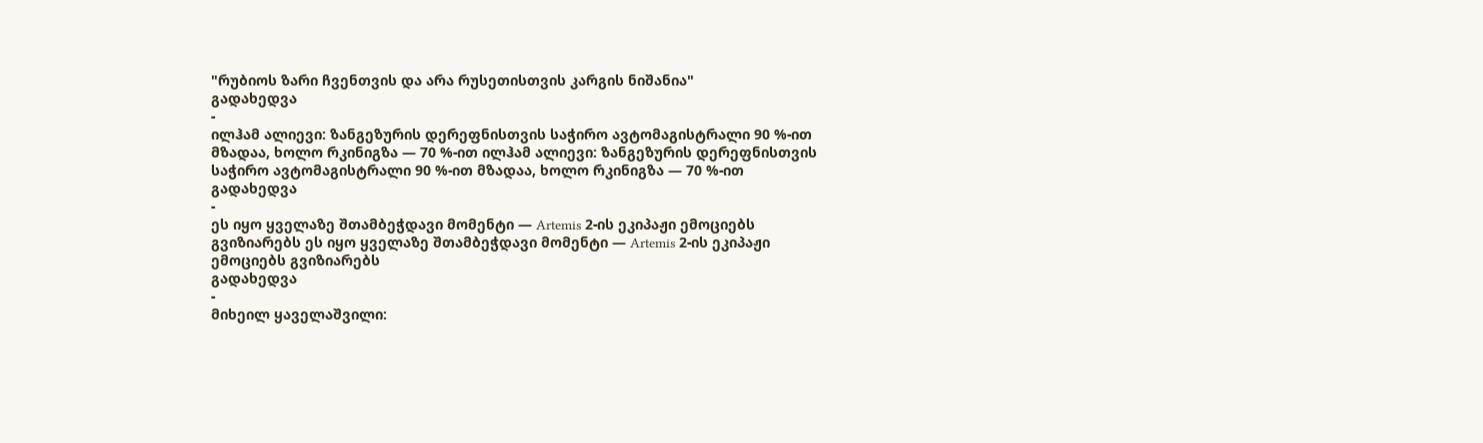"რუბიოს ზარი ჩვენთვის და არა რუსეთისთვის კარგის ნიშანია"
გადახედვა
-
ილჰამ ალიევი: ზანგეზურის დერეფნისთვის საჭირო ავტომაგისტრალი 90 %-ით მზადაა, ხოლო რკინიგზა — 70 %-ით ილჰამ ალიევი: ზანგეზურის დერეფნისთვის საჭირო ავტომაგისტრალი 90 %-ით მზადაა, ხოლო რკინიგზა — 70 %-ით
გადახედვა
-
ეს იყო ყველაზე შთამბეჭდავი მომენტი — Artemis 2-ის ეკიპაჟი ემოციებს გვიზიარებს ეს იყო ყველაზე შთამბეჭდავი მომენტი — Artemis 2-ის ეკიპაჟი ემოციებს გვიზიარებს
გადახედვა
-
მიხეილ ყაველაშვილი: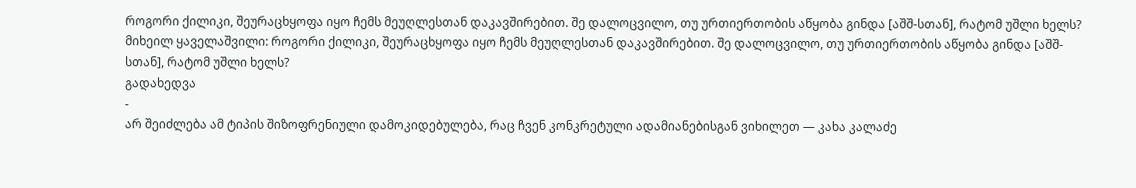როგორი ქილიკი, შეურაცხყოფა იყო ჩემს მეუღლესთან დაკავშირებით. შე დალოცვილო, თუ ურთიერთობის აწყობა გინდა [აშშ-სთან], რატომ უშლი ხელს? მიხეილ ყაველაშვილი: როგორი ქილიკი, შეურაცხყოფა იყო ჩემს მეუღლესთან დაკავშირებით. შე დალოცვილო, თუ ურთიერთობის აწყობა გინდა [აშშ-სთან], რატომ უშლი ხელს?
გადახედვა
-
არ შეიძლება ამ ტიპის შიზოფრენიული დამოკიდებულება, რაც ჩვენ კონკრეტული ადამიანებისგან ვიხილეთ — კახა კალაძე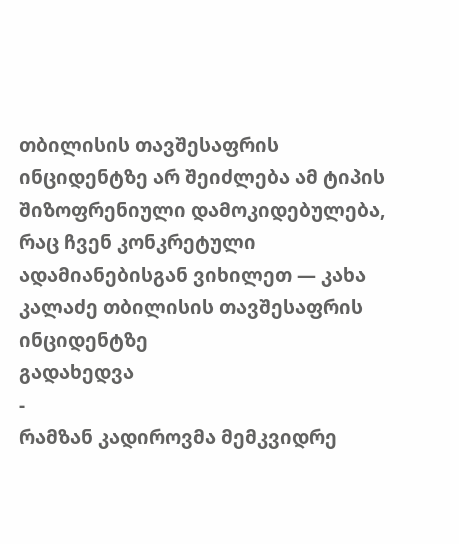თბილისის თავშესაფრის ინციდენტზე არ შეიძლება ამ ტიპის შიზოფრენიული დამოკიდებულება, რაც ჩვენ კონკრეტული ადამიანებისგან ვიხილეთ — კახა კალაძე თბილისის თავშესაფრის ინციდენტზე
გადახედვა
-
რამზან კადიროვმა მემკვიდრე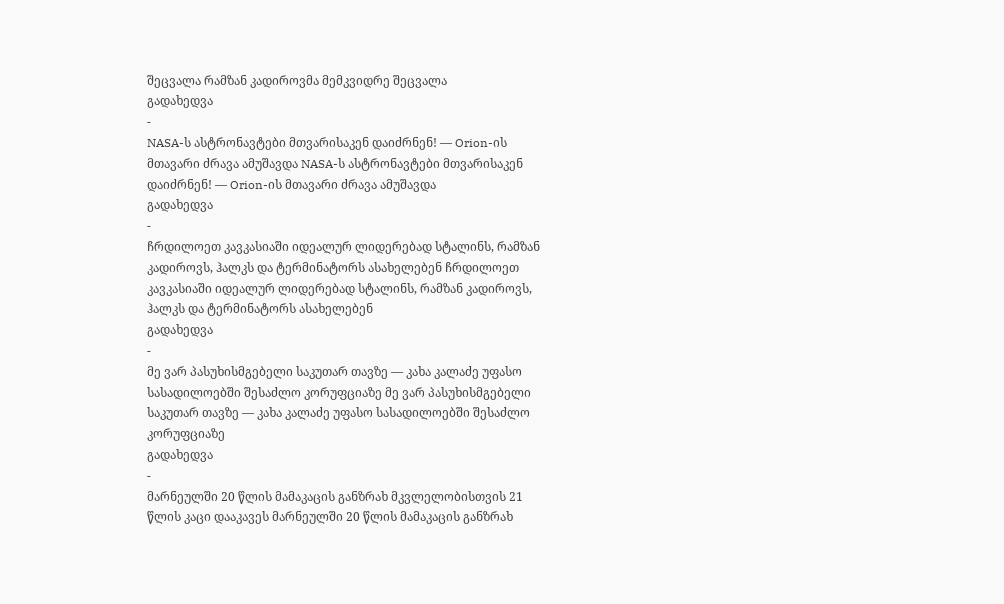შეცვალა რამზან კადიროვმა მემკვიდრე შეცვალა
გადახედვა
-
NASA-ს ასტრონავტები მთვარისაკენ დაიძრნენ! — Orion-ის მთავარი ძრავა ამუშავდა NASA-ს ასტრონავტები მთვარისაკენ დაიძრნენ! — Orion-ის მთავარი ძრავა ამუშავდა
გადახედვა
-
ჩრდილოეთ კავკასიაში იდეალურ ლიდერებად სტალინს, რამზან კადიროვს, ჰალკს და ტერმინატორს ასახელებენ ჩრდილოეთ კავკასიაში იდეალურ ლიდერებად სტალინს, რამზან კადიროვს, ჰალკს და ტერმინატორს ასახელებენ
გადახედვა
-
მე ვარ პასუხისმგებელი საკუთარ თავზე — კახა კალაძე უფასო სასადილოებში შესაძლო კორუფციაზე მე ვარ პასუხისმგებელი საკუთარ თავზე — კახა კალაძე უფასო სასადილოებში შესაძლო კორუფციაზე
გადახედვა
-
მარნეულში 20 წლის მამაკაცის განზრახ მკვლელობისთვის 21 წლის კაცი დააკავეს მარნეულში 20 წლის მამაკაცის განზრახ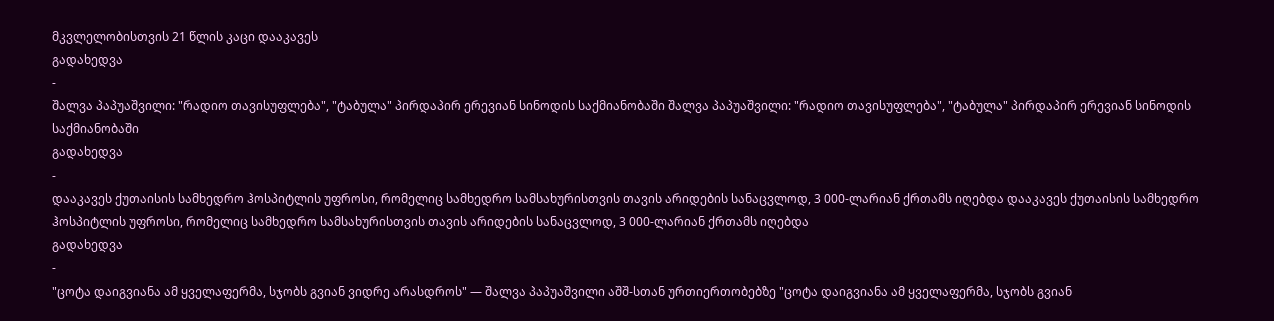მკვლელობისთვის 21 წლის კაცი დააკავეს
გადახედვა
-
შალვა პაპუაშვილი: "რადიო თავისუფლება", "ტაბულა" პირდაპირ ერევიან სინოდის საქმიანობაში შალვა პაპუაშვილი: "რადიო თავისუფლება", "ტაბულა" პირდაპირ ერევიან სინოდის საქმიანობაში
გადახედვა
-
დააკავეს ქუთაისის სამხედრო ჰოსპიტლის უფროსი, რომელიც სამხედრო სამსახურისთვის თავის არიდების სანაცვლოდ, 3 000-ლარიან ქრთამს იღებდა დააკავეს ქუთაისის სამხედრო ჰოსპიტლის უფროსი, რომელიც სამხედრო სამსახურისთვის თავის არიდების სანაცვლოდ, 3 000-ლარიან ქრთამს იღებდა
გადახედვა
-
"ცოტა დაიგვიანა ამ ყველაფერმა, სჯობს გვიან ვიდრე არასდროს" — შალვა პაპუაშვილი აშშ-სთან ურთიერთობებზე "ცოტა დაიგვიანა ამ ყველაფერმა, სჯობს გვიან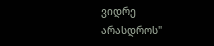ვიდრე არასდროს"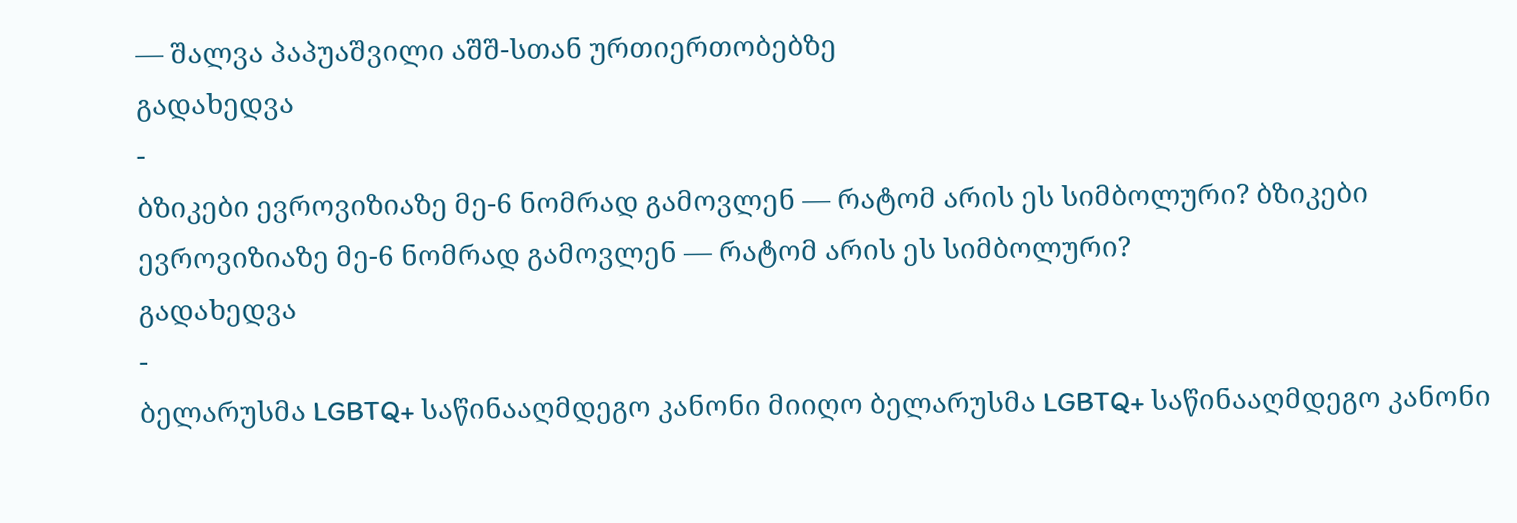— შალვა პაპუაშვილი აშშ-სთან ურთიერთობებზე
გადახედვა
-
ბზიკები ევროვიზიაზე მე-6 ნომრად გამოვლენ — რატომ არის ეს სიმბოლური? ბზიკები ევროვიზიაზე მე-6 ნომრად გამოვლენ — რატომ არის ეს სიმბოლური?
გადახედვა
-
ბელარუსმა LGBTQ+ საწინააღმდეგო კანონი მიიღო ბელარუსმა LGBTQ+ საწინააღმდეგო კანონი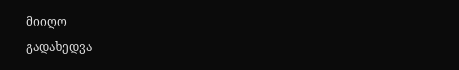მიიღო
გადახედვა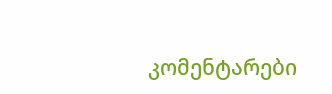კომენტარები